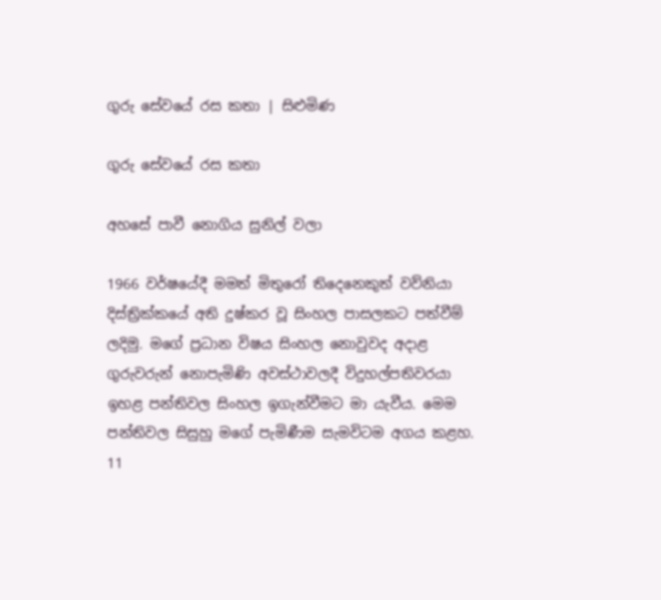ගුරු සේවයේ රස කතා | සිළුමිණ

ගුරු සේවයේ රස කතා

අහසේ පාවී නොගිය සුනිල් වලා

1966 වර්ෂයේදී මමත් මිතුරෝ තිදෙනෙකුත් වව්නියා දිස්ත්‍රික්කයේ අති දුෂ්කර වූ සිංහල පාසලකට පත්වීම් ලදිමු. මගේ ප්‍රධාන විෂය සිංහල නොවුවද අදාළ ගුරුවරුන් නොපැමිණි අවස්ථාවලදී විදුහල්පතිවරයා ඉහළ පන්තිවල සිංහල ඉගැන්වීමට මා යැවීය. මෙම පන්තිවල සිසුහු මගේ පැමිණීම සැමවිටම අගය කළහ. 11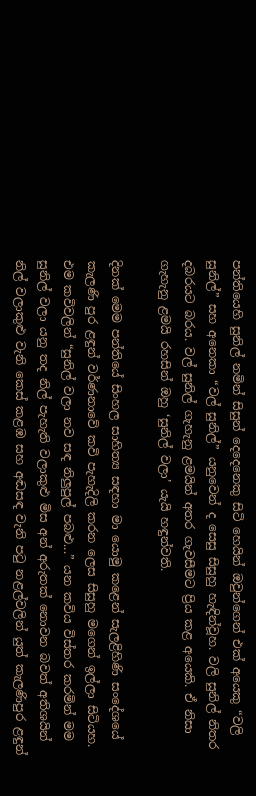පන්තියෙහි සුනිල් නමින් සිසුන් දෙදෙනෙකු සිටි හෙයින් ඔවුන්ගෙන් එක් අයෙකු “වලි සුනිල්” සහ අනෙකා “වල් සුනිල්” යනුවෙන් ද සෙසු සිසුහු හැඳින්වූහ. වලි සුනිල් නිතර දබරයට බරය. වල් සුනිල් ගැහැනු ළමයින් අතර ගැවසීමට ප්‍රිය කළ අයෙකි. ඒ නිසා ගැහැනු ළමයි රහසින් ඔහු ‘සුනිල් වලා’ යැයි හඳුන්වති.

දිනක් මෙම පන්තියේ සිංහල සාහිත්‍ය සඳහා මා යොමු කළෙන් සැලළිහිණි සංදේශයේ කැලණි පුර ළඳුන් වර්ණනාවේ කවි පැහැදිලි කරන ලෙස සිසුහු මගෙන් ඉල්ලා සිටියහ. එම කවිවලින් “සුනිල් වලා නව සඳ නිලුපුල් පබළු...” යන කවිය විස්තර කරමින් මම සුනිල් වලා යනු තද නිල් පැහැති වලාකුළු මිස අන් අරුතක් නොවන බවත් අතිශයින් නිල් වලාකුළු වැනි කෙස් කළඹ සහ අඬසඳ වැනි පටු නළල්වලින් යුත් කැලණිපුර ළඳුන්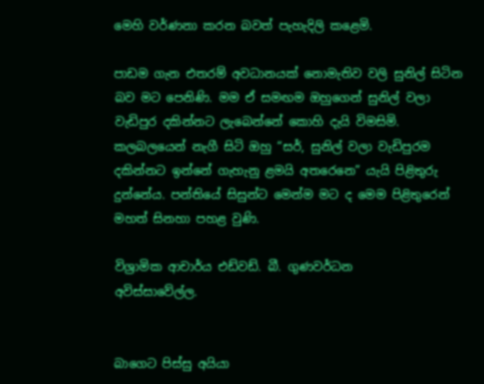මෙහි වර්ණනා කරන බවත් පැහැදිලි කළෙමි.

පාඩම ගැන එතරම් අවධානයක් නොමැතිව වලි සුනිල් සිටින බව ම‍ට පෙනිණි. මම ඒ සමඟම ඔහුගෙන් සුනිල් වලා වැඩිපුර දකින්නට ලැබෙන්නේ කොහි දැයි විමසිමි. කලබලයෙන් නැගී සිටි ඔහු “සර්, සුනිල් වලා වැඩිපුරම දකින්නට ඉන්නේ ගැහැනු ළමයි අතරෙනෙ” යැයි පිළිතුරු දුන්නේය. පන්තියේ සිසුන්ට මෙන්ම මට ද මෙම පිළිතුරෙන් මහත් සිනහා පහළ වුණි.

විශ්‍රාමික ආචාර්ය එඩ්වඩ්. බී. ගුණවර්ධන
අවිස්සාවේල්ල.


බාගෙට පිස්සු අයියා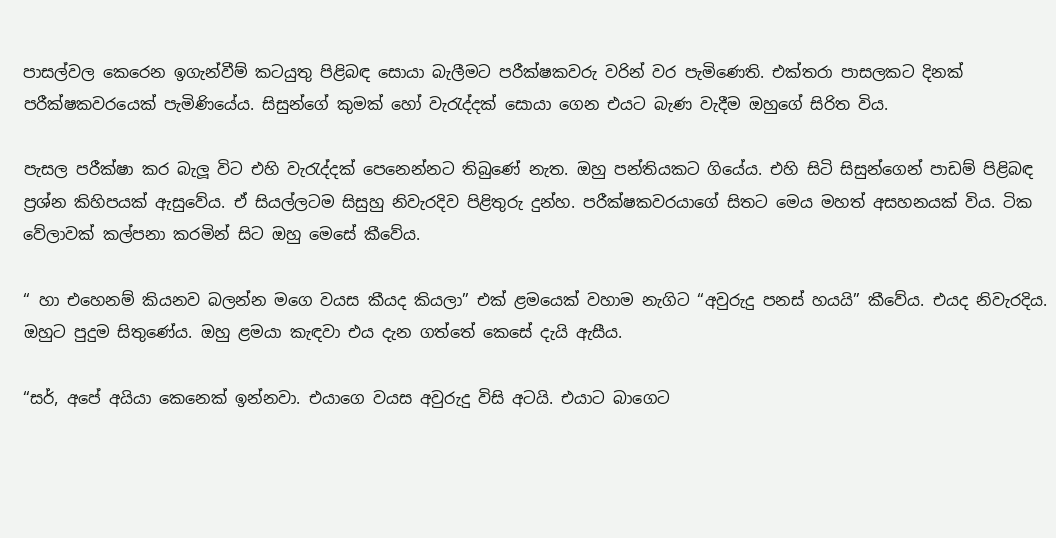පාසල්වල කෙරෙන ඉගැන්වීම් කටයුතු පිළිබඳ සොයා බැලීමට පරීක්ෂකවරු වරින් වර පැමිණෙති. එක්තරා පාසලකට දිනක් පරීක්ෂකවරයෙක් පැමිණියේය. සිසුන්ගේ කුමක් හෝ වැරැද්දක් සොයා ගෙන එයට බැණ වැදීම ඔහුගේ සිරිත විය.

පැසල පරීක්ෂා කර බැලූ විට එහි වැරැද්දක් පෙනෙන්නට තිබුණේ නැත. ඔහු පන්තියකට ගියේය. එහි සිටි සිසුන්ගෙන් පාඩම් පිළිබඳ ප්‍රශ්න කිහිපයක් ඇසුවේය. ඒ සියල්ලටම සිසුහු නිවැරදිව පිළිතුරු දුන්හ. පරීක්ෂකවරයාගේ සිතට මෙය මහත් අසහනයක් විය. ටික වේලාවක් කල්පනා කරමින් සිට ඔහු මෙසේ කීවේය.

“ හා එහෙනම් කියනව බලන්න මගෙ වයස කීයද කියලා” එක් ළමයෙක් වහාම නැගිට “අවුරුදු පනස් හයයි” කීවේය. එයද නිවැරදිය. ඔහුට පුදුම සිතුණේය. ඔහු ළමයා කැඳවා එය දැන ගත්තේ කෙසේ දැයි ඇසීය.

“සර්, අපේ අයියා කෙනෙක් ඉන්නවා. එයාගෙ වයස අවුරුදු විසි අ‍ටයි. එයාට බාගෙට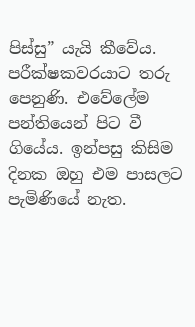පිස්සු” යැයි කීවේය. පරීක්ෂකවරයාට තරු පෙනුණි. එවේලේම පන්තියෙන් පිට වී ගියේය. ඉන්පසු කිසිම දිනක ඔහු එම පාසලට පැමි‍ණියේ නැත.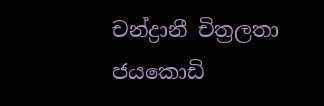චන්ද්‍රානී චිත්‍රලතා ජයකොඩි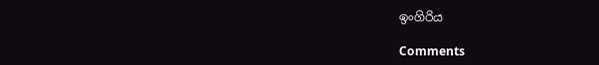ඉංගිරිය

Comments